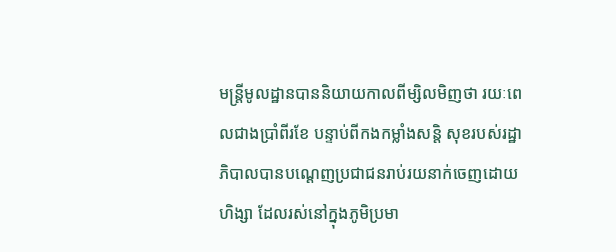មន្ត្រីមូលដ្ឋានបាននិយាយកាលពីម្សិលមិញថា រយៈពេលជាងប្រាំពីរខែ បន្ទាប់ពីកងកម្លាំងសន្តិ សុខរបស់រដ្ឋាភិបាលបានបណ្តេញប្រជាជនរាប់រយនាក់ចេញដោយហិង្សា ដែលរស់នៅក្នុងភូមិប្រមា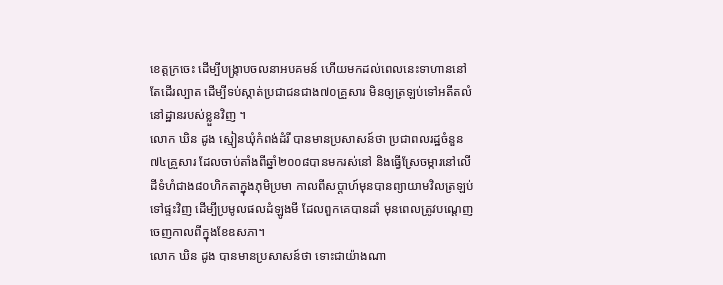ខេត្តក្រចេះ ដើម្បីបង្ក្រាបចលនាអបគមន៍ ហើយមកដល់ពេលនេះទាហាននៅតែដើរល្បាត ដើម្បីទប់ស្កាត់ប្រជាជនជាង៧០គ្រួសារ មិនឲ្យត្រឡប់ទៅអតីតលំនៅដ្ឋានរបស់ខ្លួនវិញ ។
លោក ឃិន ដូង ស្មៀនឃុំកំពង់ដំរី បានមានប្រសាសន៍ថា ប្រជាពលរដ្ឋចំនួន៧៤គ្រួសារ ដែលចាប់តាំងពីឆ្នាំ២០០៨បានមករស់នៅ និងធ្វើស្រែចម្ការនៅលើដីទំហំជាង៨០ហិកតាក្នុងភុមិប្រមា កាលពីសប្តាហ៍មុនបានព្យាយាមវិលត្រឡប់ទៅផ្ទះវិញ ដើម្បីប្រមូលផលដំឡូងមី ដែលពួកគេបានដាំ មុនពេលត្រូវបណ្តេញចេញកាលពីក្នុងខែឧសភា។
លោក ឃិន ដូង បានមានប្រសាសន៍ថា ទោះជាយ៉ាងណា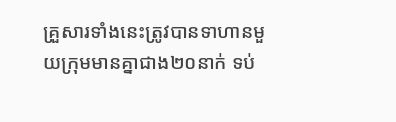គ្រួសារទាំងនេះត្រូវបានទាហានមួយក្រុមមានគ្នាជាង២០នាក់ ទប់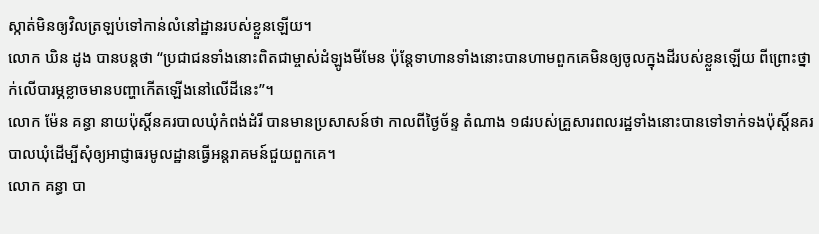ស្កាត់មិនឲ្យវិលត្រឡប់ទៅកាន់លំនៅដ្ឋានរបស់ខ្លួនឡើយ។
លោក ឃិន ដូង បានបន្តថា “ប្រជាជនទាំងនោះពិតជាម្ចាស់ដំឡូងមីមែន ប៉ុន្តែទាហានទាំងនោះបានហាមពួកគេមិនឲ្យចូលក្នុងដីរបស់ខ្លួនឡើយ ពីព្រោះថ្នាក់លើបារម្ភខ្លាចមានបញ្ហាកើតឡើងនៅលើដីនេះ”។
លោក ម៉ែន គន្ធា នាយប៉ុស្តិ៍នគរបាលឃុំកំពង់ដំរី បានមានប្រសាសន៍ថា កាលពីថ្ងៃច័ន្ទ តំណាង ១៨របស់គ្រួសារពលរដ្ឋទាំងនោះបានទៅទាក់ទងប៉ុស្តិ៍នគរបាលឃុំដើម្បីសុំឲ្យអាជ្ញាធរមូលដ្ឋានធ្វើអន្តរាគមន៍ជួយពួកគេ។
លោក គន្ធា បា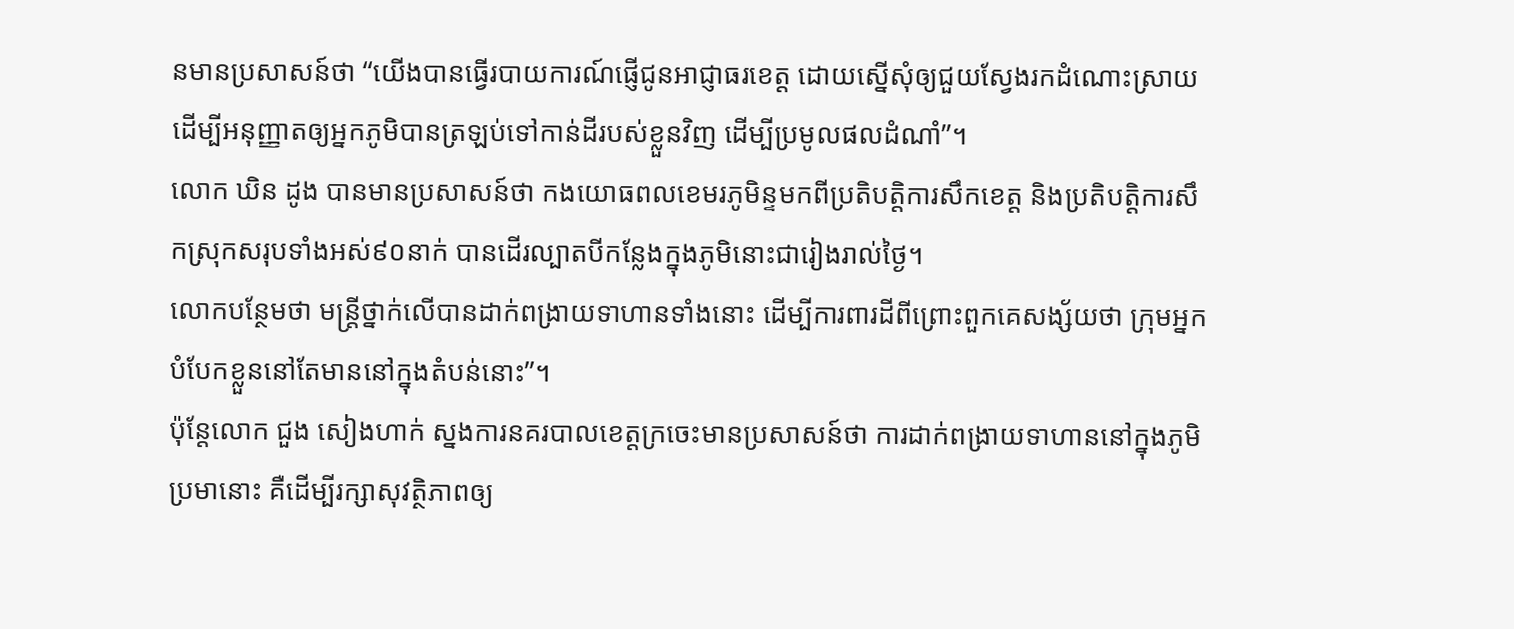នមានប្រសាសន៍ថា “យើងបានធ្វើរបាយការណ៍ផ្ញើជូនអាជ្ញាធរខេត្ត ដោយស្នើសុំឲ្យជួយស្វែងរកដំណោះស្រាយដើម្បីអនុញ្ញាតឲ្យអ្នកភូមិបានត្រឡប់ទៅកាន់ដីរបស់ខ្លួនវិញ ដើម្បីប្រមូលផលដំណាំ”។
លោក ឃិន ដូង បានមានប្រសាសន៍ថា កងយោធពលខេមរភូមិន្ទមកពីប្រតិបត្តិការសឹកខេត្ត និងប្រតិបត្តិការសឹកស្រុកសរុបទាំងអស់៩០នាក់ បានដើរល្បាតបីកន្លែងក្នុងភូមិនោះជារៀងរាល់ថ្ងៃ។
លោកបន្ថែមថា មន្ត្រីថ្នាក់លើបានដាក់ពង្រាយទាហានទាំងនោះ ដើម្បីការពារដីពីព្រោះពួកគេសង្ស័យថា ក្រុមអ្នកបំបែកខ្លួននៅតែមាននៅក្នុងតំបន់នោះ”។
ប៉ុន្តែលោក ជួង សៀងហាក់ ស្នងការនគរបាលខេត្តក្រចេះមានប្រសាសន៍ថា ការដាក់ពង្រាយទាហាននៅក្នុងភូមិប្រមានោះ គឺដើម្បីរក្សាសុវត្ថិភាពឲ្យ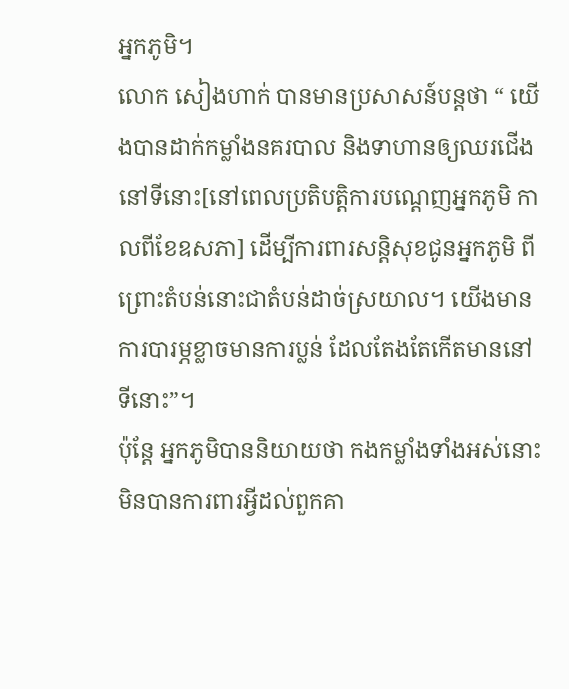អ្នកភូមិ។
លោក សៀងហាក់ បានមានប្រសាសន៍បន្តថា “ យើងបានដាក់កម្លាំងនគរបាល និងទាហានឲ្យឈរជើងនៅទីនោះ[នៅពេលប្រតិបត្តិការបណ្តេញអ្នកភូមិ កាលពីខែឧសភា] ដើម្បីការពារសន្តិសុខជូនអ្នកភូមិ ពីព្រោះតំបន់នោះជាតំបន់ដាច់ស្រយាល។ យើងមានការបារម្ភខ្លាចមានការប្លន់ ដែលតែងតែកើតមាននៅទីនោះ”។
ប៉ុន្តែ អ្នកភូមិបាននិយាយថា កងកម្លាំងទាំងអស់នោះមិនបានការពារអ្វីដល់ពួកគា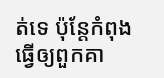ត់ទេ ប៉ុន្តែកំពុងធ្វើឲ្យពួកគា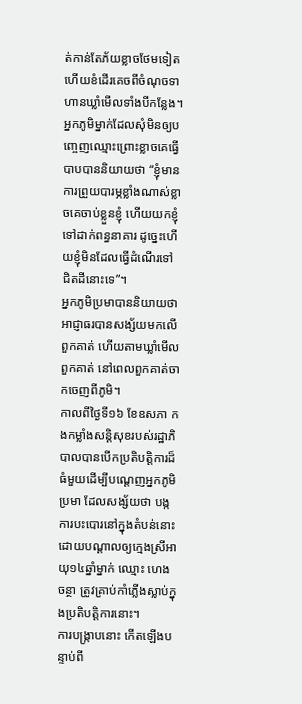ត់កាន់តែភ័យខ្លាចថែមទៀត ហើយខំដើរគេចពីចំណុចទាហានឃ្លាំមើលទាំងបីកន្លែង។
អ្នកភូមិម្នាក់ដែលសុំមិនឲ្យបញ្ចេញឈ្មោះព្រោះខ្លាចគេធ្វើបាបបាននិយាយថា “ខ្ញុំមានការព្រួយបារម្ភខ្លាំងណាស់ខ្លាចគេចាប់ខ្លួនខ្ញុំ ហើយយកខ្ញុំទៅដាក់ពន្ធនាគារ ដូច្នេះហើយខ្ញុំមិនដែលធ្វើដំណើរទៅជិតដីនោះទេ”។
អ្នកភូមិប្រមាបាននិយាយថា អាជ្ញាធរបានសង្ស័យមកលើពួកគាត់ ហើយតាមឃ្លាំមើលពួកគាត់ នៅពេលពួកគាត់ចាកចេញពីភូមិ។
កាលពីថ្ងៃទី១៦ ខែឧសភា កងកម្លាំងសន្តិសុខរបស់រដ្ឋាភិបាលបានបើកប្រតិបត្តិការដ៏ធំមួយដើម្បីបណ្តេញអ្នកភូមិប្រមា ដែលសង្ស័យថា បង្កការបះបោរនៅក្នុងតំបន់នោះដោយបណ្តាលឲ្យក្មេងស្រីអាយុ១៤ឆ្នាំម្នាក់ ឈ្មោះ ហេង ចន្ថា ត្រូវគ្រាប់កាំភ្លើងស្លាប់ក្នុងប្រតិបត្តិការនោះ។
ការបង្ក្រាបនោះ កើតឡើងបន្ទាប់ពី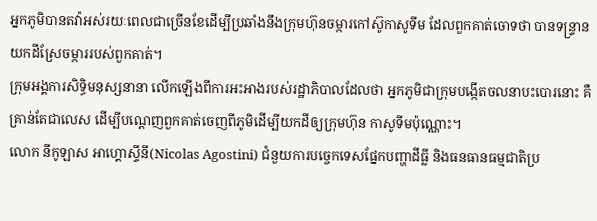អ្នកភូមិបានតវ៉ាអស់រយៈពេលជាច្រើនខែដើម្បីប្រឆាំងនឹងក្រុមហ៊ុនចម្ការកៅស៊ូកាសូទីម ដែលពួកគាត់ចោទថា បានទន្ទ្រានយកដីស្រែចម្ការរបស់ពួកគាត់។
ក្រុមអង្គការសិទ្ធិមនុស្សនានា លើកឡើងពីការអះអាងរបស់រដ្ឋាភិបាលដែលថា អ្នកភូមិជាក្រុមបង្កើតចលនាបះបោរនោះ គឺគ្រាន់តែជាលេស ដើម្បីបណ្តេញពួកគាត់ចេញពីភូមិដើម្បីយកដីឲ្យក្រុមហ៊ុន កាសូទីមប៉ុណ្ណោះ។
លោក នីកូឡាស អាហ្គោស្ទីនី(Nicolas Agostini) ជំនួយការបច្ចេកទេសផ្នែកបញ្ហាដីធ្លី និងធនធានធម្មជាតិប្រ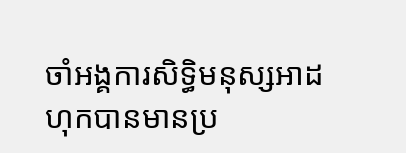ចាំអង្គការសិទ្ធិមនុស្សអាដហុកបានមានប្រ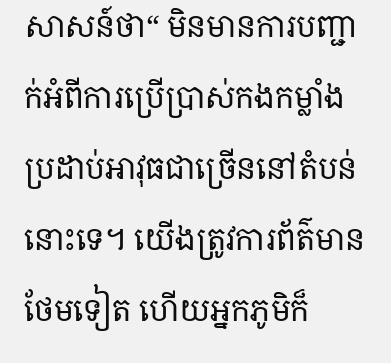សាសន៍ថា“ មិនមានការបញ្ជាក់អំពីការប្រើប្រាស់កងកម្លាំងប្រដាប់អាវុធជាច្រើននៅតំបន់នោះទេ។ យើងត្រូវការព័ត៌មានថែមទៀត ហើយអ្នកភូមិក៏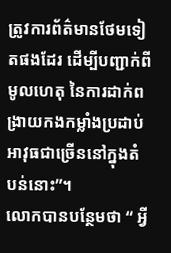ត្រូវការព័ត៌មានថែមទៀតផងដែរ ដើម្បីបញ្ជាក់ពីមូលហេតុ នៃការដាក់ពង្រាយកងកម្លាំងប្រដាប់អាវុធជាច្រើននៅក្នុងតំបន់នោះ”។
លោកបានបន្ថែមថា “ អ្វី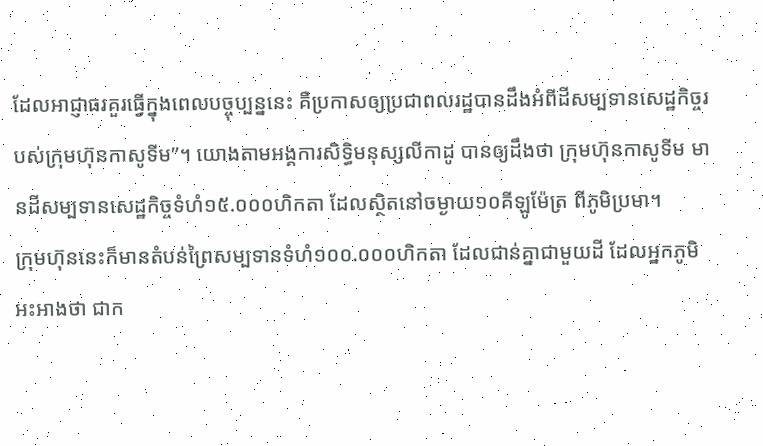ដែលអាជ្ញាធរគួរធ្វើក្នុងពេលបច្ចុប្បន្ននេះ គឺប្រកាសឲ្យប្រជាពលរដ្ឋបានដឹងអំពីដីសម្បទានសេដ្ឋកិច្ចរបស់ក្រុមហ៊ុនកាសូទីម”។ យោងតាមអង្គការសិទ្ធិមនុស្សលីកាដូ បានឲ្យដឹងថា ក្រុមហ៊ុនកាសូទីម មានដីសម្បទានសេដ្ឋកិច្ចទំហំ១៥.០០០ហិកតា ដែលស្ថិតនៅចម្ងាយ១០គីឡូម៉ែត្រ ពីភូមិប្រមា។
ក្រុមហ៊ុននេះក៏មានតំបន់ព្រៃសម្បទានទំហំ១០០.០០០ហិកតា ដែលជាន់គ្នាជាមួយដី ដែលអ្នកភូមិអះអាងថា ជាក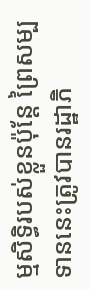ម្មសិទ្ធិរបស់ខ្លួនប៉ុន្តែ ព្រៃសម្បទាននេះត្រូវបានរដ្ឋាភិ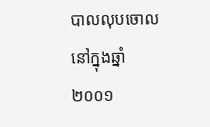បាលលុបចោលនៅក្នុងឆ្នាំ២០០១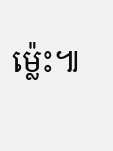ម៉្លេះ៕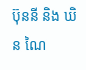ប៊ុននី និង ឃិន ណៃ